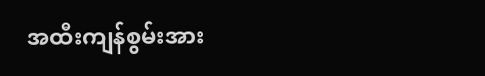အထီးကျန်စွမ်းအား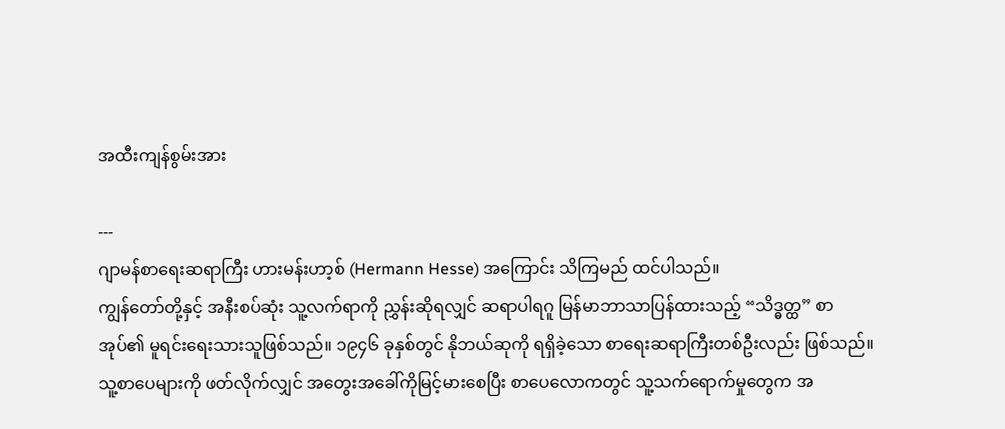အထီးကျန်စွမ်းအား

---
ဂျာမန်စာရေးဆရာကြီး ဟားမန်းဟာ့စ် (Hermann Hesse) အကြောင်း သိကြမည် ထင်ပါသည်။
ကျွန်တော်တို့နှင့် အနီးစပ်ဆုံး သူ့လက်ရာကို ညွှန်းဆိုရလျှင် ဆရာပါရဂူ မြန်မာဘာသာပြန်ထားသည့် “သိဒ္ဓတ္ထ” စာအုပ်၏ မူရင်းရေးသားသူဖြစ်သည်။ ၁၉၄၆ ခုနှစ်တွင် နိုဘယ်ဆုကို ရရှိခဲ့သော စာရေးဆရာကြီးတစ်ဦးလည်း ဖြစ်သည်။
သူ့စာပေများကို ဖတ်လိုက်လျှင် အတွေးအခေါ်ကိုမြင့်မားစေပြီး စာပေလောကတွင် သူ့သက်ရောက်မှုတွေက အ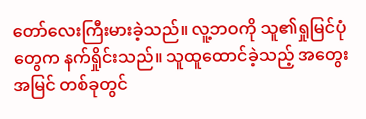တော်လေးကြီးမားခဲ့သည်။ လူ့ဘဝကို သူ၏ရှုမြင်ပုံတွေက နက်ရှိုင်းသည်။ သူထူထောင်ခဲ့သည့် အတွေးအမြင် တစ်ခုတွင်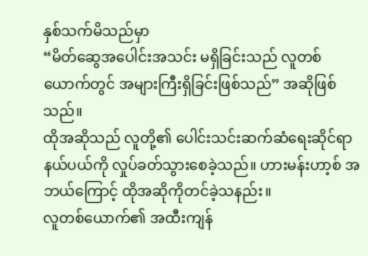နှစ်သက်မိသည်မှာ
“မိတ်ဆွေအပေါင်းအသင်း မရှိခြင်းသည် လူတစ်ယောက်တွင် အများကြီးရှိခြင်းဖြစ်သည်” အဆိုဖြစ်သည်။
ထိုအဆိုသည် လူတို့၏ ပေါင်းသင်းဆက်ဆံရေးဆိုင်ရာနယ်ပယ်ကို လှုပ်ခတ်သွားစေခဲ့သည်။ ဟားမန်းဟာ့စ် အဘယ်ကြောင့် ထိုအဆိုကိုတင်ခဲ့သနည်း။
လူတစ်ယောက်၏ အထီးကျန်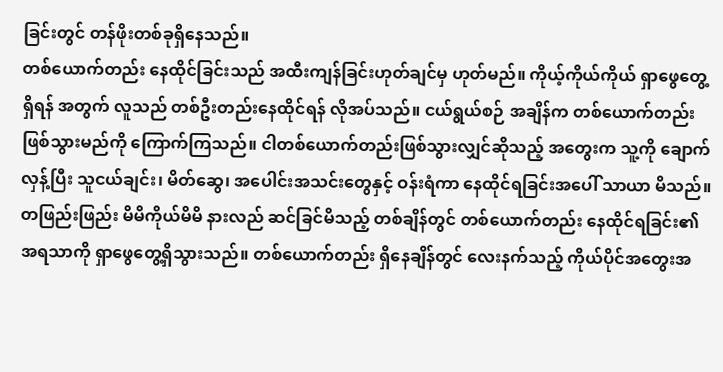ခြင်းတွင် တန်ဖိုးတစ်ခုရှိနေသည်။
တစ်ယောက်တည်း နေထိုင်ခြင်းသည် အထီးကျန်ခြင်းဟုတ်ချင်မှ ဟုတ်မည်။ ကိုယ့်ကိုယ်ကိုယ် ရှာဖွေတွေ့ရှိရန် အတွက် လူသည် တစ်ဦးတည်းနေထိုင်ရန် လိုအပ်သည်။ ငယ်ရွယ်စဉ် အချိန်က တစ်ယောက်တည်း ဖြစ်သွားမည်ကို ကြောက်ကြသည်။ ငါတစ်ယောက်တည်းဖြစ်သွားလျှင်ဆိုသည့် အတွေးက သူ့ကို ချောက်လှန့်ပြီး သူငယ်ချင်း၊ မိတ်ဆွေ၊ အပေါင်းအသင်းတွေနှင့် ဝန်းရံကာ နေထိုင်ရခြင်းအပေါ် သာယာ မိသည်။ တဖြည်းဖြည်း မိမိကိုယ်မိမိ နားလည် ဆင်ခြင်မိသည့် တစ်ချိန်တွင် တစ်ယောက်တည်း နေထိုင်ရခြင်း၏ အရသာကို ရှာဖွေတွေ့ရှိသွားသည်။ တစ်ယောက်တည်း ရှိနေချိန်တွင် လေးနက်သည့် ကိုယ်ပိုင်အတွေးအ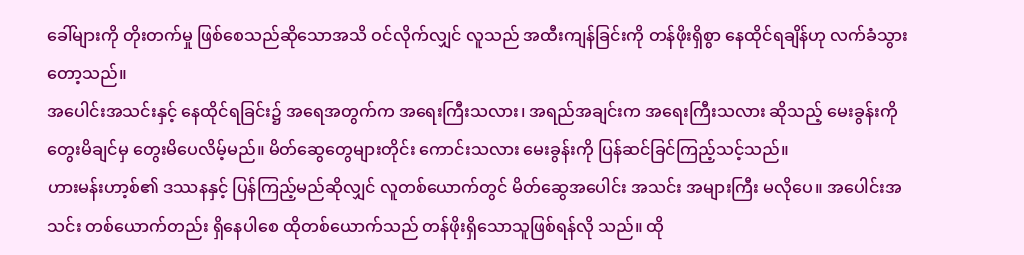ခေါ်များကို တိုးတက်မှု ဖြစ်စေသည်ဆိုသောအသိ ဝင်လိုက်လျှင် လူသည် အထီးကျန်ခြင်းကို တန်ဖိုးရှိစွာ နေထိုင်ရချိန်ဟု လက်ခံသွားတော့သည်။
အပေါင်းအသင်းနှင့် နေထိုင်ရခြင်း၌ အရေအတွက်က အရေးကြီးသလား၊ အရည်အချင်းက အရေးကြီးသလား ဆိုသည့် မေးခွန်းကို တွေးမိချင်မှ တွေးမိပေလိမ့်မည်။ မိတ်ဆွေတွေများတိုင်း ကောင်းသလား မေးခွန်းကို ပြန်ဆင်ခြင်ကြည့်သင့်သည်။
ဟားမန်းဟာ့စ်၏ ဒဿနနှင့် ပြန်ကြည့်မည်ဆိုလျှင် လူတစ်ယောက်တွင် မိတ်ဆွေအပေါင်း အသင်း အများကြီး မလိုပေ။ အပေါင်းအသင်း တစ်ယောက်တည်း ရှိနေပါစေ ထိုတစ်ယောက်သည် တန်ဖိုးရှိသောသူဖြစ်ရန်လို သည်။ ထို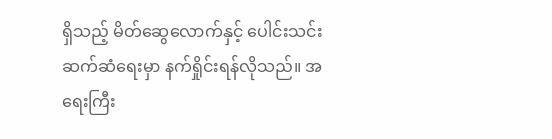ရှိသည့် မိတ်ဆွေလောက်နှင့် ပေါင်းသင်းဆက်ဆံရေးမှာ နက်ရှိုင်းရန်လိုသည်။ အရေးကြီး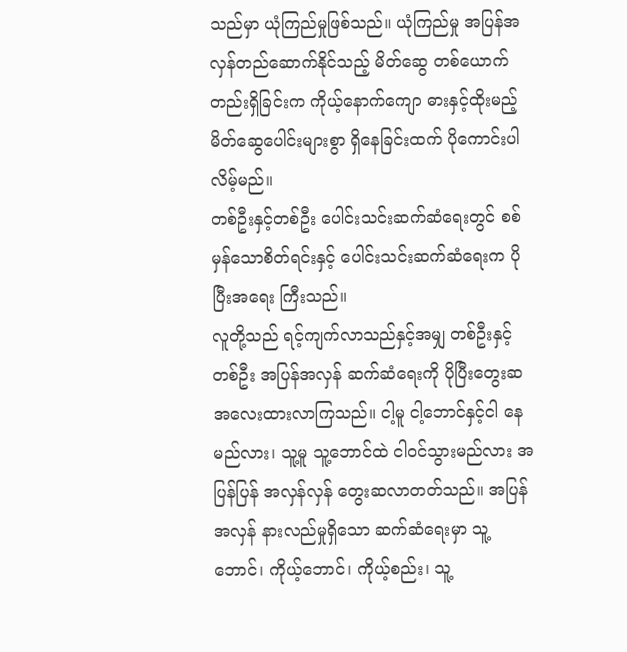သည်မှာ ယုံကြည်မှုဖြစ်သည်။ ယုံကြည်မှု အပြန်အလှန်တည်ဆောက်နိုင်သည့် မိတ်ဆွေ တစ်ယောက်တည်းရှိခြင်းက ကိုယ့်နောက်ကျော ဓားနှင့်ထိုးမည့် မိတ်ဆွေပေါင်းများစွာ ရှိနေခြင်းထက် ပိုကောင်းပါလိမ့်မည်။
တစ်ဦးနှင့်တစ်ဦး ပေါင်းသင်းဆက်ဆံရေးတွင် စစ်မှန်သောစိတ်ရင်းနှင့် ပေါင်းသင်းဆက်ဆံရေးက ပိုပြီးအရေး ကြီးသည်။
လူတို့သည် ရင့်ကျက်လာသည်နှင့်အမျှ တစ်ဦးနှင့်တစ်ဦး အပြန်အလှန် ဆက်ဆံရေးကို ပိုပြီးတွေးဆ အလေးထားလာကြသည်။ ငါ့မူ ငါ့ဘောင်နှင့်ငါ နေမည်လား၊ သူ့မူ သူ့ဘောင်ထဲ ငါဝင်သွားမည်လား အပြန်ပြန် အလှန်လှန် တွေးဆလာတတ်သည်။ အပြန်အလှန် နားလည်မှုရှိသော ဆက်ဆံရေးမှာ သူ့ဘောင်၊ ကိုယ့်ဘောင်၊ ကိုယ့်စည်း၊ သူ့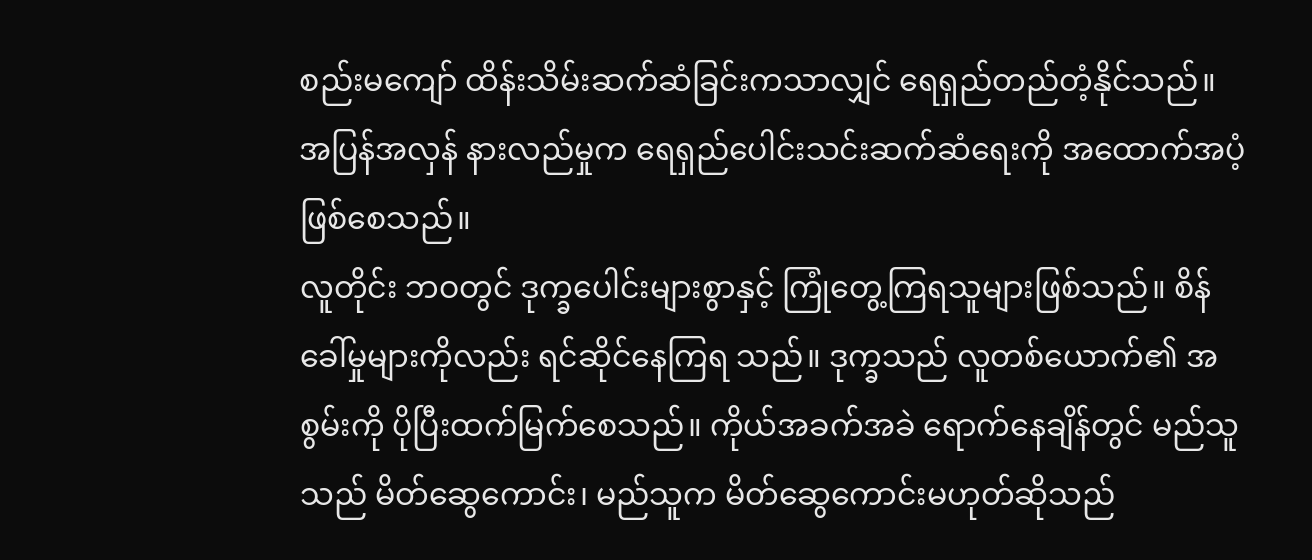စည်းမကျော် ထိန်းသိမ်းဆက်ဆံခြင်းကသာလျှင် ရေရှည်တည်တံ့နိုင်သည်။ အပြန်အလှန် နားလည်မှုက ရေရှည်ပေါင်းသင်းဆက်ဆံရေးကို အထောက်အပံ့ဖြစ်စေသည်။
လူတိုင်း ဘဝတွင် ဒုက္ခပေါင်းများစွာနှင့် ကြုံတွေ့ကြရသူများဖြစ်သည်။ စိန်ခေါ်မှုများကိုလည်း ရင်ဆိုင်နေကြရ သည်။ ဒုက္ခသည် လူတစ်ယောက်၏ အစွမ်းကို ပိုပြီးထက်မြက်စေသည်။ ကိုယ်အခက်အခဲ ရောက်နေချိန်တွင် မည်သူသည် မိတ်ဆွေကောင်း၊ မည်သူက မိတ်ဆွေကောင်းမဟုတ်ဆိုသည်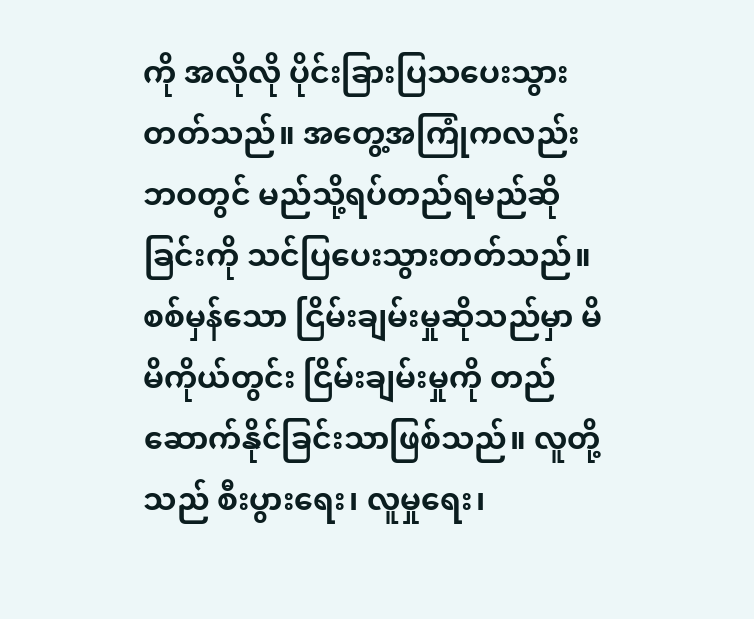ကို အလိုလို ပိုင်းခြားပြသပေးသွား တတ်သည်။ အတွေ့အကြုံကလည်း ဘဝတွင် မည်သို့ရပ်တည်ရမည်ဆိုခြင်းကို သင်ပြပေးသွားတတ်သည်။
စစ်မှန်သော ငြိမ်းချမ်းမှုဆိုသည်မှာ မိမိကိုယ်တွင်း ငြိမ်းချမ်းမှုကို တည်ဆောက်နိုင်ခြင်းသာဖြစ်သည်။ လူတို့သည် စီးပွားရေး၊ လူမှုရေး၊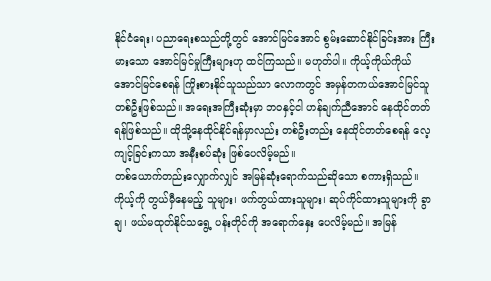နိုင်ငံရေး၊ ပညာရေးစသည်တို့တွင် အောင်မြင်အောင် စွမ်းဆောင်နိုင်ခြင်းအား ကြီးမားသော အောင်မြင်မှုကြီးများဟု ထင်ကြသည်။ မဟုတ်ပါ။ ကိုယ့်ကိုယ်ကိုယ် အောင်မြင်စေရန် ကြိုးစားနိုင်သူသည်သာ လောကတွင် အမှန်တကယ်အောင်မြင်သူတစ်ဦးဖြစ်သည်။ အရေးအကြီးဆုံးမှာ ဘဝနှင့်ငါ ဟန်ချက်ညီအောင် နေထိုင်တတ်ရန်ဖြစ်သည်။ ထိုသို့နေထိုင်နိုင်ရန်မှာလည်း တစ်ဦးတည်း နေထိုင်တတ်စေရန် လေ့ကျင့်ခြင်းကသာ အနီးစပ်ဆုံး ဖြစ်ပေလိမ့်မည်။
တစ်ယောက်တည်းလျှောက်လျှင် အမြန်ဆုံးရောက်သည်ဆိုသော စကားရှိသည်။ ကိုယ့်ကို တွယ်မှီနေမည့် သူများ၊ ဖက်တွယ်ထားသူများ၊ ဆုပ်ကိုင်ထားသူများကို ခွာချ၊ ဖယ်မထုတ်နိုင်သရွေ့ ပန်းတိုင်ကို အရောက်နှေး ပေလိမ့်မည်။ အမြန်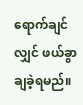ရောက်ချင်လျှင် ဖယ်ခွာချခဲ့ရမည်။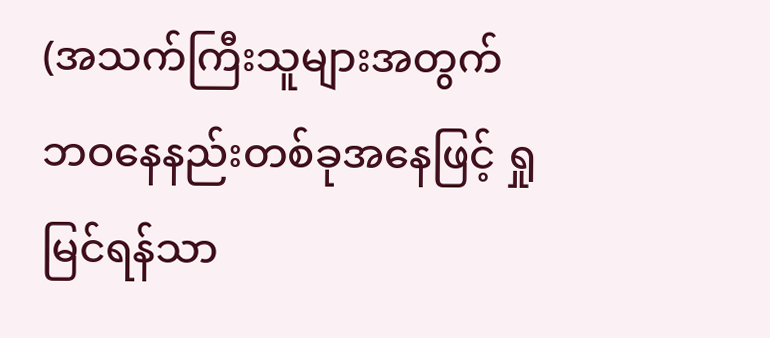(အသက်ကြီးသူများအတွက် ဘဝနေနည်းတစ်ခုအနေဖြင့် ရှုမြင်ရန်သာ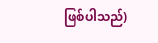ဖြစ်ပါသည်)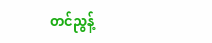တင်ညွန့်